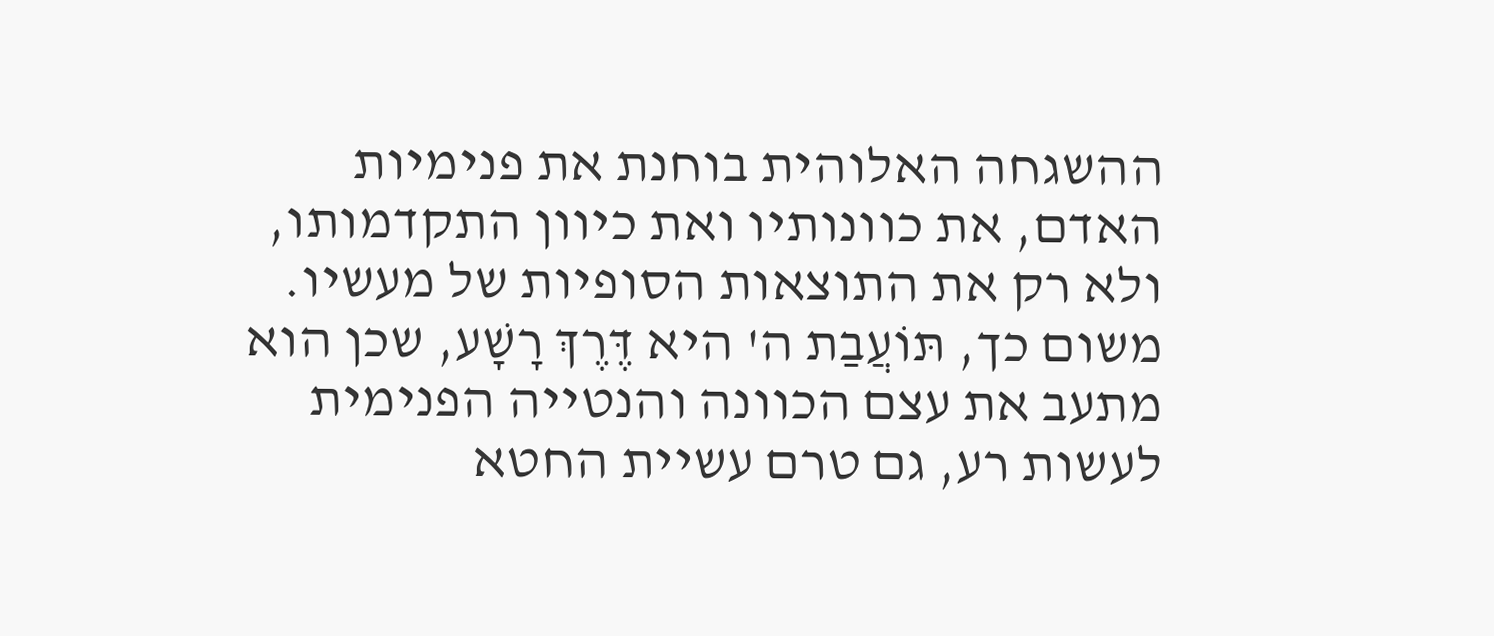ההשגחה האלוהית בוחנת את פנימיות האדם, את כוונותיו ואת כיוון התקדמותו, ולא רק את התוצאות הסופיות של מעשיו. משום כך, תּוֹעֲבַת ה' היא דֶּרֶךְ רָשָׁע, שכן הוא מתעב את עצם הכוונה והנטייה הפנימית לעשות רע, גם טרם עשיית החטא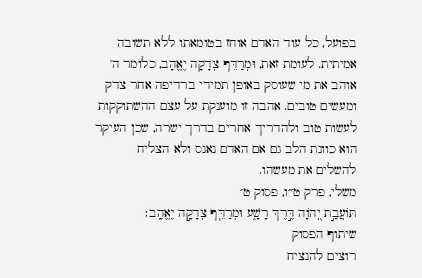בפועל, כל עוד האדם אוחז בטומאתו ללא תשובה אמיתית. לעומת זאת, וּמְרַדֵּף צְדָקָה יֶאֱהָב, כלומר ה' אוהב את מי שעוסק באופן תמידי ברדיפה אחר צדק ומעשים טובים. אהבה זו מוענקת על עצם ההשתוקקות לעשות טוב ולהדריך אחרים בדרך ישרה, שכן העיקר הוא כוונת הלב גם אם האדם נאנס ולא הצליח להשלים את מעשהו.
משלי, פרק ט״ו, פסוק ט׳
תּוֹעֲבַ֣ת יְ֭הֹוָה דֶּ֣רֶךְ רָשָׁ֑ע וּמְרַדֵּ֖ף צְדָקָ֣ה יֶאֱהָֽב׃
שיתוף הפסוק
רוצים להנציח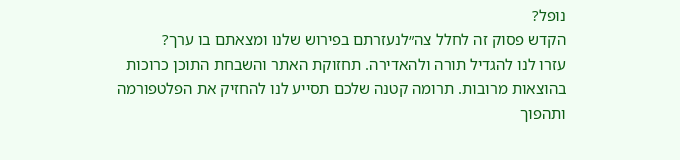נופל?
הקדש פסוק זה לחלל צה״לנעזרתם בפירוש שלנו ומצאתם בו ערך?
עזרו לנו להגדיל תורה ולהאדירה. תחזוקת האתר והשבחת התוכן כרוכות בהוצאות מרובות. תרומה קטנה שלכם תסייע לנו להחזיק את הפלטפורמה ותהפוך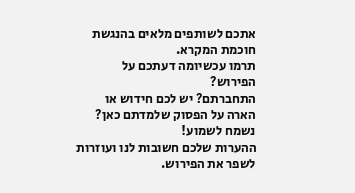אתכם לשותפים מלאים בהנגשת חוכמת המקרא.
תרמו עכשיומה דעתכם על הפירוש?
התחברתם? יש לכם חידוש או הארה על הפסוק שלמדתם כאן? נשמח לשמוע!
ההערות שלכם חשובות לנו ועוזרות לשפר את הפירוש.